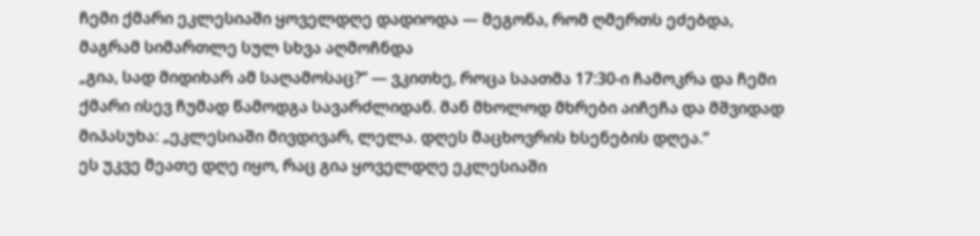ჩემი ქმარი ეკლესიაში ყოველდღე დადიოდა — მეგონა, რომ ღმერთს ეძებდა, მაგრამ სიმართლე სულ სხვა აღმოჩნდა
„გია, სად მიდიხარ ამ საღამოსაც?“ — ვკითხე, როცა საათმა 17:30-ი ჩამოკრა და ჩემი ქმარი ისევ ჩუმად წამოდგა სავარძლიდან. მან მხოლოდ მხრები აიჩეჩა და მშვიდად მიპასუხა: „ეკლესიაში მივდივარ, ლელა. დღეს მაცხოვრის ხსენების დღეა.“
ეს უკვე მეათე დღე იყო, რაც გია ყოველდღე ეკლესიაში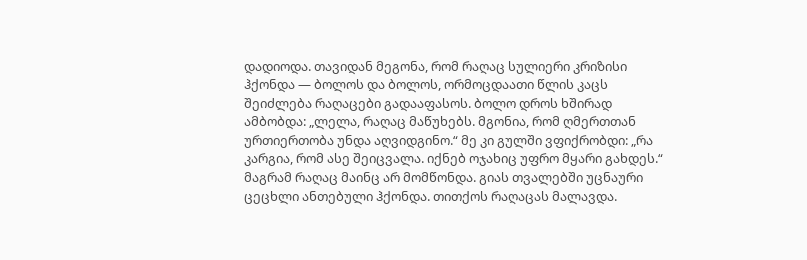დადიოდა. თავიდან მეგონა, რომ რაღაც სულიერი კრიზისი ჰქონდა — ბოლოს და ბოლოს, ორმოცდაათი წლის კაცს შეიძლება რაღაცები გადააფასოს. ბოლო დროს ხშირად ამბობდა: „ლელა, რაღაც მაწუხებს. მგონია, რომ ღმერთთან ურთიერთობა უნდა აღვიდგინო.“ მე კი გულში ვფიქრობდი: „რა კარგია, რომ ასე შეიცვალა. იქნებ ოჯახიც უფრო მყარი გახდეს.“
მაგრამ რაღაც მაინც არ მომწონდა. გიას თვალებში უცნაური ცეცხლი ანთებული ჰქონდა. თითქოს რაღაცას მალავდა.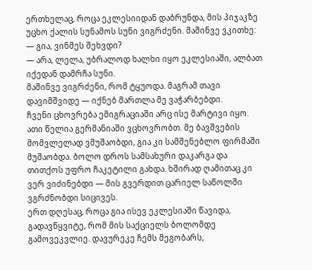ერთხელაც, როცა ეკლესიიდან დაბრუნდა, მის პიჯაკზე უცხო ქალის სუნამოს სუნი ვიგრძენი. მაშინვე ვკითხე:
— გია, ვინმეს შეხვდი?
— არა, ლელა, უბრალოდ ხალხი იყო ეკლესიაში, ალბათ იქედან დამრჩა სუნი.
მაშინვე ვიგრძენი, რომ ტყუოდა. მაგრამ თავი დავიმშვიდე — იქნებ მართლა მე ვაჭარბებდი.
ჩვენი ცხოვრება ემიგრაციაში არც ისე მარტივი იყო. ათი წელია გერმანიაში ვცხოვრობთ. მე ბავშვების მომვლელად ვმუშაობდი, გია კი სამშენებლო ფირმაში მუშაობდა. ბოლო დროს სამსახური დაკარგა და თითქოს უფრო ჩაკეტილი გახდა. ხშირად ღამითაც კი ვერ ვიძინებდი — მის გვერდით ცარიელ საწოლში ვგრძნობდი სიცივეს.
ერთ დღესაც, როცა გია ისევ ეკლესიაში წავიდა, გადავწყვიტე, რომ მის საქციელს ბოლომდე გამოვეკვლიე. დავურეკე ჩემს მეგობარს,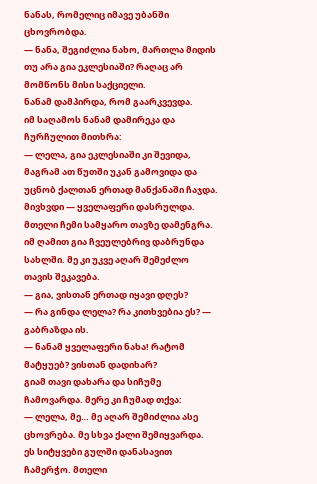ნანას, რომელიც იმავე უბანში ცხოვრობდა.
— ნანა, შეგიძლია ნახო, მართლა მიდის თუ არა გია ეკლესიაში? რაღაც არ მომწონს მისი საქციელი.
ნანამ დამპირდა, რომ გაარკვევდა.
იმ საღამოს ნანამ დამირეკა და ჩურჩულით მითხრა:
— ლელა, გია ეკლესიაში კი შევიდა, მაგრამ ათ წუთში უკან გამოვიდა და უცნობ ქალთან ერთად მანქანაში ჩაჯდა.
მივხვდი — ყველაფერი დასრულდა. მთელი ჩემი სამყარო თავზე დამენგრა.
იმ ღამით გია ჩვეულებრივ დაბრუნდა სახლში. მე კი უკვე აღარ შემეძლო თავის შეკავება.
— გია, ვისთან ერთად იყავი დღეს?
— რა გინდა ლელა? რა კითხვებია ეს? — გაბრაზდა ის.
— ნანამ ყველაფერი ნახა! რატომ მატყუებ? ვისთან დადიხარ?
გიამ თავი დახარა და სიჩუმე ჩამოვარდა. მერე კი ჩუმად თქვა:
— ლელა, მე… მე აღარ შემიძლია ასე ცხოვრება. მე სხვა ქალი შემიყვარდა.
ეს სიტყვები გულში დანასავით ჩამერჭო. მთელი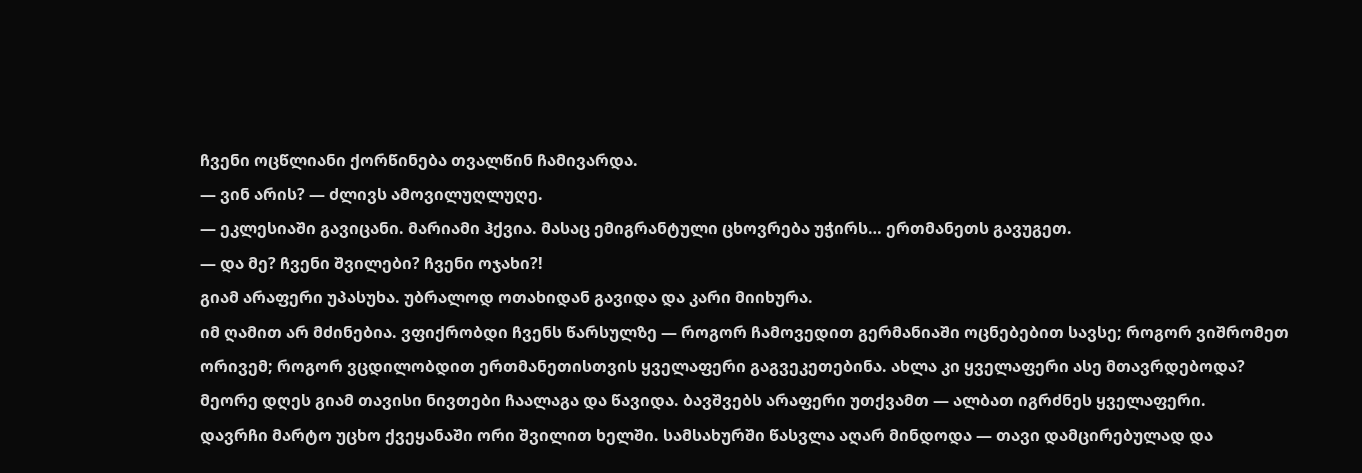ჩვენი ოცწლიანი ქორწინება თვალწინ ჩამივარდა.
— ვინ არის? — ძლივს ამოვილუღლუღე.
— ეკლესიაში გავიცანი. მარიამი ჰქვია. მასაც ემიგრანტული ცხოვრება უჭირს… ერთმანეთს გავუგეთ.
— და მე? ჩვენი შვილები? ჩვენი ოჯახი?!
გიამ არაფერი უპასუხა. უბრალოდ ოთახიდან გავიდა და კარი მიიხურა.
იმ ღამით არ მძინებია. ვფიქრობდი ჩვენს წარსულზე — როგორ ჩამოვედით გერმანიაში ოცნებებით სავსე; როგორ ვიშრომეთ ორივემ; როგორ ვცდილობდით ერთმანეთისთვის ყველაფერი გაგვეკეთებინა. ახლა კი ყველაფერი ასე მთავრდებოდა?
მეორე დღეს გიამ თავისი ნივთები ჩაალაგა და წავიდა. ბავშვებს არაფერი უთქვამთ — ალბათ იგრძნეს ყველაფერი.
დავრჩი მარტო უცხო ქვეყანაში ორი შვილით ხელში. სამსახურში წასვლა აღარ მინდოდა — თავი დამცირებულად და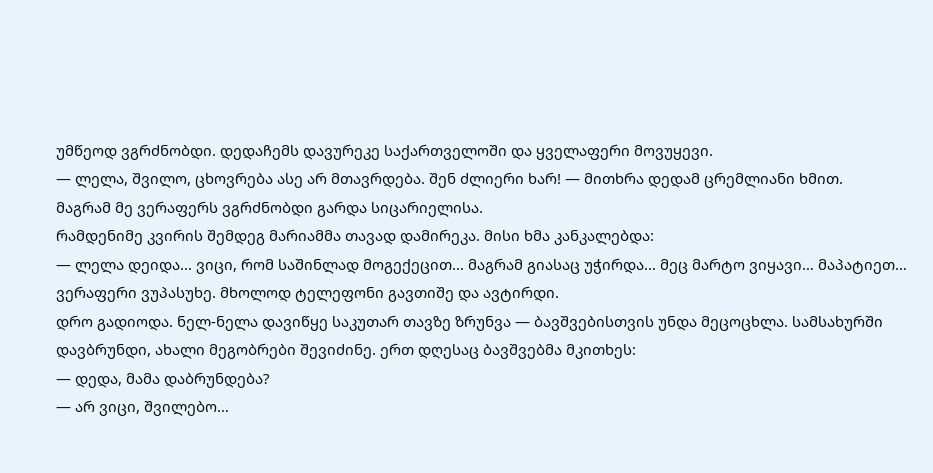უმწეოდ ვგრძნობდი. დედაჩემს დავურეკე საქართველოში და ყველაფერი მოვუყევი.
— ლელა, შვილო, ცხოვრება ასე არ მთავრდება. შენ ძლიერი ხარ! — მითხრა დედამ ცრემლიანი ხმით.
მაგრამ მე ვერაფერს ვგრძნობდი გარდა სიცარიელისა.
რამდენიმე კვირის შემდეგ მარიამმა თავად დამირეკა. მისი ხმა კანკალებდა:
— ლელა დეიდა… ვიცი, რომ საშინლად მოგექეცით… მაგრამ გიასაც უჭირდა… მეც მარტო ვიყავი… მაპატიეთ…
ვერაფერი ვუპასუხე. მხოლოდ ტელეფონი გავთიშე და ავტირდი.
დრო გადიოდა. ნელ-ნელა დავიწყე საკუთარ თავზე ზრუნვა — ბავშვებისთვის უნდა მეცოცხლა. სამსახურში დავბრუნდი, ახალი მეგობრები შევიძინე. ერთ დღესაც ბავშვებმა მკითხეს:
— დედა, მამა დაბრუნდება?
— არ ვიცი, შვილებო…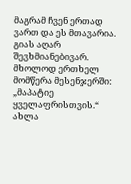მაგრამ ჩვენ ერთად ვართ და ეს მთავარია.
გიას აღარ შევხმიანებივარ. მხოლოდ ერთხელ მომწერა მესენჯერში: „მაპატიე ყველაფრისთვის.“
ახლა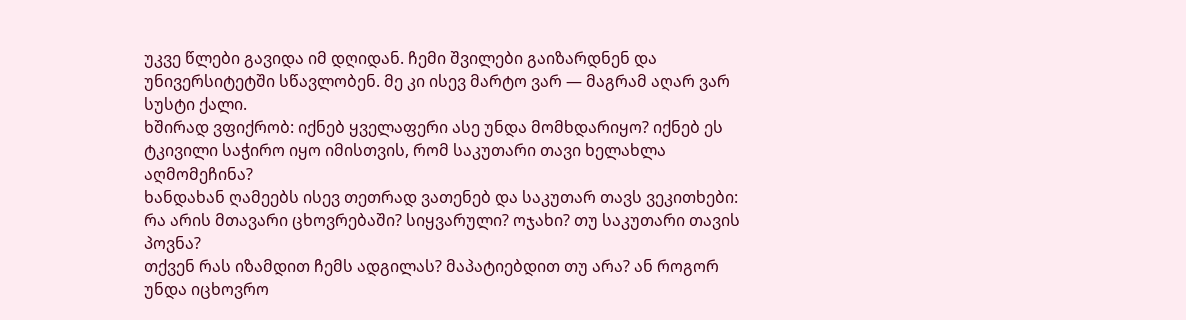უკვე წლები გავიდა იმ დღიდან. ჩემი შვილები გაიზარდნენ და უნივერსიტეტში სწავლობენ. მე კი ისევ მარტო ვარ — მაგრამ აღარ ვარ სუსტი ქალი.
ხშირად ვფიქრობ: იქნებ ყველაფერი ასე უნდა მომხდარიყო? იქნებ ეს ტკივილი საჭირო იყო იმისთვის, რომ საკუთარი თავი ხელახლა აღმომეჩინა?
ხანდახან ღამეებს ისევ თეთრად ვათენებ და საკუთარ თავს ვეკითხები: რა არის მთავარი ცხოვრებაში? სიყვარული? ოჯახი? თუ საკუთარი თავის პოვნა?
თქვენ რას იზამდით ჩემს ადგილას? მაპატიებდით თუ არა? ან როგორ უნდა იცხოვრო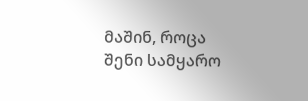მაშინ, როცა შენი სამყარო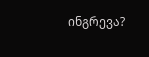ინგრევა?